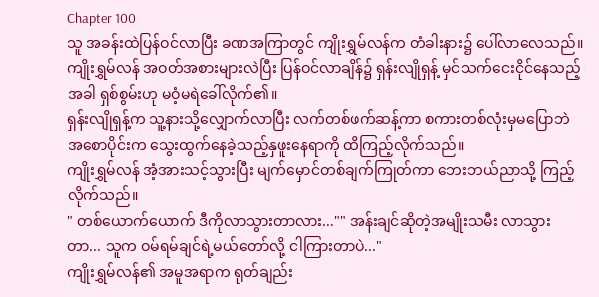Chapter 100
သူ အခန်းထဲပြန်ဝင်လာပြီး ခဏအကြာတွင် ကျိုးရွှမ်လန်က တံခါးနား၌ ပေါ်လာလေသည်။
ကျိုးရွှမ်လန် အဝတ်အစားများလဲပြီး ပြန်ဝင်လာချိန်၌ ရှန်းလျိုရှန့် မှင်သက်ငေးငိုင်နေသည့်အခါ ရှစ်စွမ်းဟု မဝံ့မရဲခေါ်လိုက်၏။
ရှန်းလျိုရှန့်က သူ့နားသို့လျှောက်လာပြီး လက်တစ်ဖက်ဆန့်ကာ စကားတစ်လုံးမှမပြောဘဲ အစောပိုင်းက သွေးထွက်နေခဲ့သည့်နှဖူးနေရာကို ထိကြည့်လိုက်သည်။
ကျိုးရွှမ်လန် အံ့အားသင့်သွားပြီး မျက်မှောင်တစ်ချက်ကြုတ်ကာ ဘေးဘယ်ညာသို့ ကြည့်လိုက်သည်။
" တစ်ယောက်ယောက် ဒီကိုလာသွားတာလား..."" အန်းချင်ဆိုတဲ့အမျိုးသမီး လာသွားတာ... သူက ဝမ်ရမ်ချင်ရဲ့မယ်တော်လို့ ငါကြားတာပဲ..."
ကျိုးရွှမ်လန်၏ အမူအရာက ရုတ်ချည်း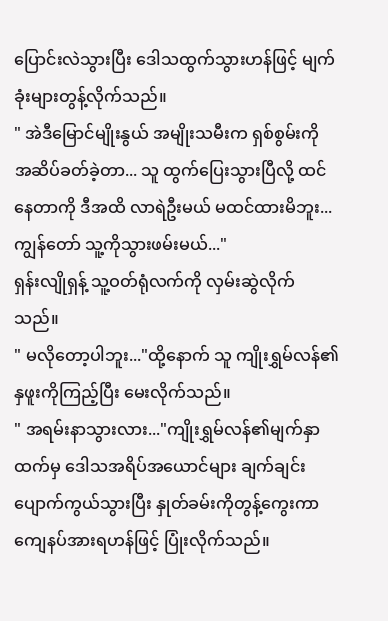ပြောင်းလဲသွားပြီး ဒေါသထွက်သွားဟန်ဖြင့် မျက်ခုံးများတွန့်လိုက်သည်။
" အဲဒီမြောင်မျိုးနွယ် အမျိုးသမီးက ရှစ်စွမ်းကို အဆိပ်ခတ်ခဲ့တာ... သူ ထွက်ပြေးသွားပြီလို့ ထင်နေတာကို ဒီအထိ လာရဲဦးမယ် မထင်ထားမိဘူး... ကျွန်တော် သူ့ကိုသွားဖမ်းမယ်..."
ရှန်းလျိုရှန့် သူ့ဝတ်ရုံလက်ကို လှမ်းဆွဲလိုက်သည်။
" မလိုတော့ပါဘူး..."ထို့နောက် သူ ကျိုးရွှမ်လန်၏နှဖူးကိုကြည့်ပြီး မေးလိုက်သည်။
" အရမ်းနာသွားလား..."ကျိုးရွှမ်လန်၏မျက်နှာထက်မှ ဒေါသအရိပ်အယောင်များ ချက်ချင်းပျောက်ကွယ်သွားပြီး နှုတ်ခမ်းကိုတွန့်ကွေးကာ ကျေနပ်အားရဟန်ဖြင့် ပြုံးလိုက်သည်။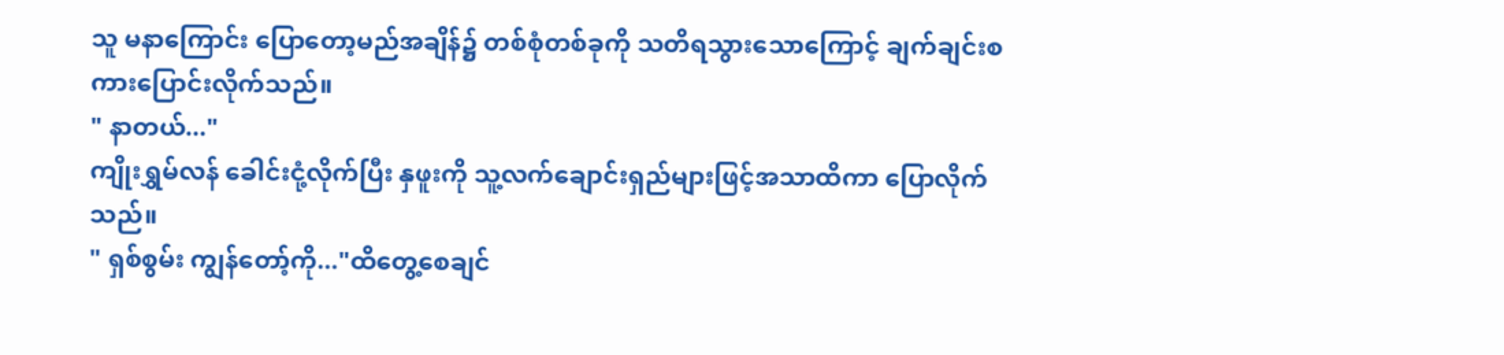သူ မနာကြောင်း ပြောတော့မည်အချိန်၌ တစ်စုံတစ်ခုကို သတိရသွားသောကြောင့် ချက်ချင်းစကားပြောင်းလိုက်သည်။
" နာတယ်..."
ကျိုးရွှမ်လန် ခေါင်းငုံ့လိုက်ပြီး နှဖူးကို သူ့လက်ချောင်းရှည်များဖြင့်အသာထိကာ ပြောလိုက်သည်။
" ရှစ်စွမ်း ကျွန်တော့်ကို..."ထိတွေ့စေချင်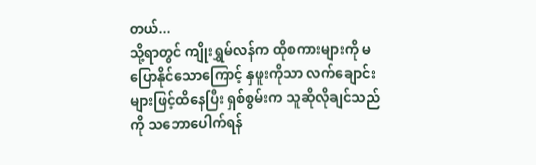တယ်...
သို့ရာတွင် ကျိုးရွှမ်လန်က ထိုစကားများကို မပြောနိုင်သောကြောင့် နှဖူးကိုသာ လက်ချောင်းများဖြင့်ထိနေပြီး ရှစ်စွမ်းက သူဆိုလိုချင်သည်ကို သဘောပေါက်ရန်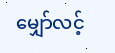မျှော်လင့်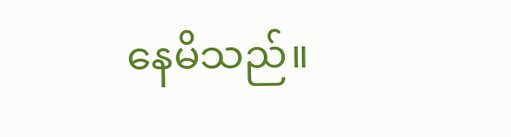နေမိသည်။